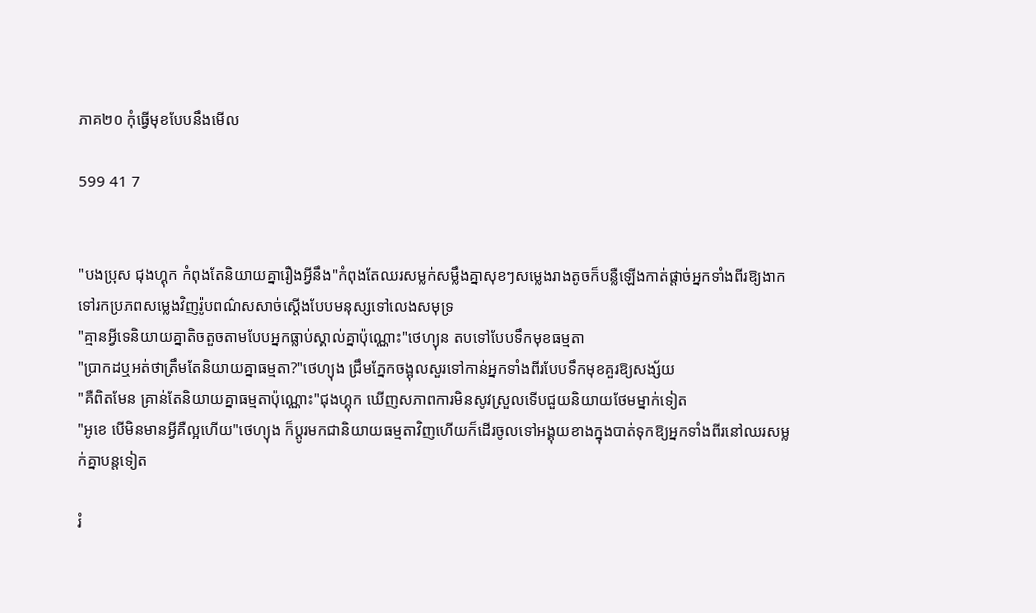ភាគ២០ កុំធ្វើមុខបែបនឹងមើល

599 41 7


"បងប្រុស ជុងហ្គុក កំពុងតែនិយាយគ្នារឿងអ្វីនឹង"កំពុងតែឈរសម្លក់សម្លឹងគ្នាសុខៗសម្លេងរាងតូចក៏បន្លឺឡើងកាត់ផ្តាច់អ្នកទាំងពីរឱ្យងាកទៅរកប្រភពសម្លេងវិញរ៉ូបពណ៌សសាច់ស្តើងបែបមនុស្សទៅលេងសមុទ្រ
"គ្មានអ្វីទេនិយាយគ្នាតិចតួចតាមបែបអ្នកធ្លាប់ស្គាល់គ្នាប៉ុណ្ណោះ"ថេហ្យុន តបទៅបែបទឹកមុខធម្មតា
"ប្រាកដឬអត់ថាត្រឹមតែនិយាយគ្នាធម្មតា?"ថេហ្យុង ជ្រឹមភ្នែកចង្អុលសួរទៅកាន់អ្នកទាំងពីរបែបទឹកមុខគួរឱ្យសង្ស័យ
"គឺពិតមែន គ្រាន់តែនិយាយគ្នាធម្មតាប៉ុណ្ណោះ"ជុងហ្គុក ឃើញសភាពការមិនសូវស្រួលទើបជួយនិយាយថែមម្នាក់ទៀត
"អូខេ បើមិនមានអ្វីគឺល្អហើយ"ថេហ្យុង ក៏ប្តូរមកជានិយាយធម្មតាវិញហើយក៏ដើរចូលទៅអង្គុយខាងក្នុងបាត់ទុកឱ្យអ្នកទាំងពីរនៅឈរសម្លក់គ្នាបន្តទៀត

រំ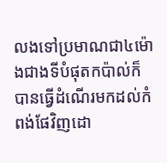លងទៅប្រមាណជា៤ម៉ោងជាងទីបំផុតកប៉ាល់ក៏បានធ្វើដំណើរមកដល់កំពង់ផែវិញដោ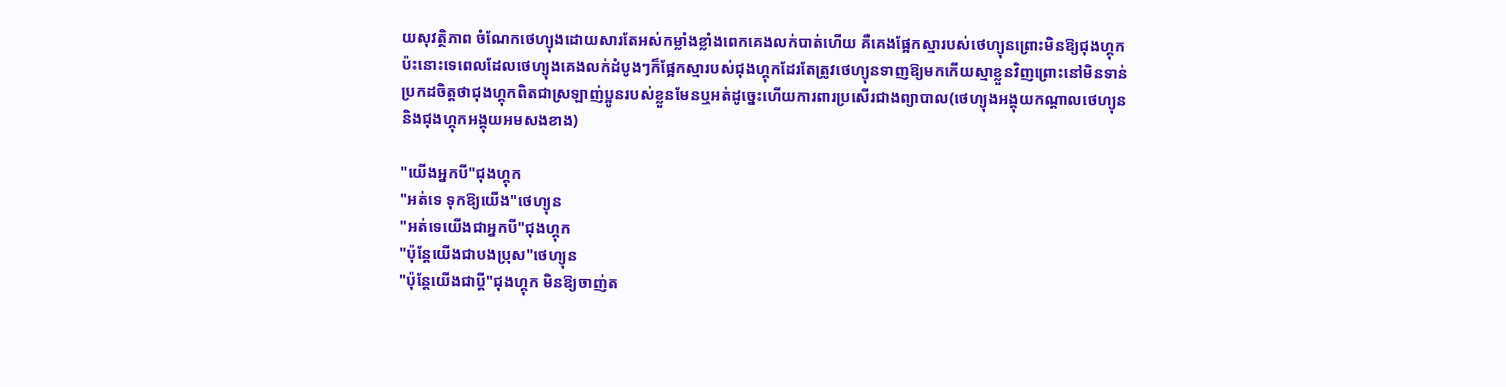យសុវត្ថិភាព ចំណែកថេហ្យុងដោយសារតែអស់កម្លាំងខ្លាំងពេកគេងលក់បាត់ហើយ គឺគេងផ្អែកស្មារបស់ថេហ្យុនព្រោះមិនឱ្យជុងហ្គុកប៉ះនោះទេពេលដែលថេហ្យុងគេងលក់ដំបូងៗក៏ផ្អែកស្មារបស់ជុងហ្គុកដែរតែត្រូវថេហ្យុនទាញឱ្យមកកើយស្មាខ្លួនវិញព្រោះនៅមិនទាន់ប្រកដចិត្តថាជុងហ្គុកពិតជាស្រឡាញ់ប្អូនរបស់ខ្លួនមែនឬអត់ដូច្នេះហើយការពារប្រសើរជាងព្យាបាល(ថេហ្យុងអង្គុយកណ្តាលថេហ្យុននិងជុងហ្គុកអង្គុយអមសងខាង)

"យើងអ្នកបី"ជុងហ្គុក
"អត់ទេ ទុកឱ្យយើង"ថេហ្យុន
"អត់ទេយើងជាអ្នកបី"ជុងហ្គុក
"ប៉ុន្តែយើងជាបងប្រុស"ថេហ្យុន
"ប៉ុន្តែយើងជាប្តី"ជុងហ្គុក មិនឱ្យចាញ់ត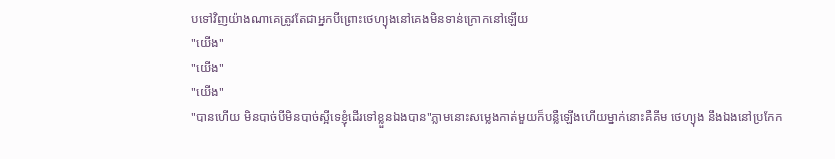បទៅវិញយ៉ាងណាគេត្រូវតែជាអ្នកបីព្រោះថេហ្យុងនៅគេងមិនទាន់ក្រោកនៅឡើយ
"យើង"
"យើង"
"យើង"
"បានហើយ មិនបាច់បីមិនបាច់ស្អីទេខ្ញុំដើរទៅខ្លួនឯងបាន"ភ្លាមនោះសម្លេងកាត់មួយក៏បន្លឺឡើងហើយម្នាក់នោះគឺគីម ថេហ្យុង នឹងឯងនៅប្រកែក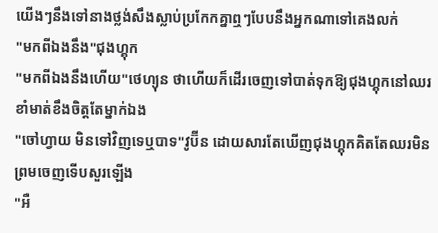យើងៗនឹងទៅនាងថ្លង់សឹងស្លាប់ប្រកែកគ្នាឮៗបែបនឹងអ្នកណាទៅគេងលក់
"មកពីឯងនឹង"ជុងហ្គុក
"មកពីឯងនឹងហើយ"ថេហ្យុន ថាហើយក៏ដើរចេញទៅបាត់ទុកឱ្យជុងហ្គុកនៅឈរខាំមាត់ខឹងចិត្តតែម្នាក់ឯង
"ចៅហ្វាយ មិនទៅវិញទេឬបាទ"វូប៊ីន ដោយសារតែឃើញជុងហ្គុកគិតតែឈរមិនព្រមចេញទើបសួរឡើង
"អឺ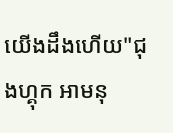យើងដឹងហើយ"ជុងហ្គុក អាមនុ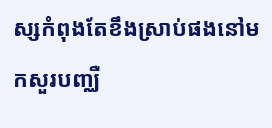ស្សកំពុងតែខឹងស្រាប់ផងនៅមកសួរបញ្ឈឺ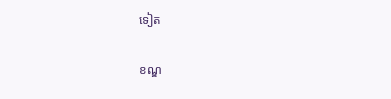ទៀត

ខណ្ឌ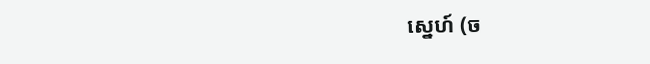ស្នេហ៍ (ច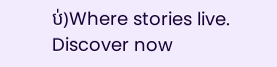ប់)Where stories live. Discover now